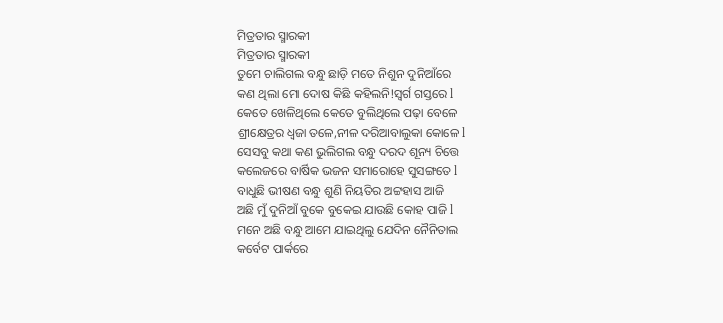ମିତ୍ରତାର ସ୍ମାରକୀ
ମିତ୍ରତାର ସ୍ମାରକୀ
ତୁମେ ଚାଲିଗଲ ବନ୍ଧୁ ଛାଡ଼ି ମତେ ନିଶୁନ ଦୁନିଆଁରେ
କଣ ଥିଲା ମୋ ଦୋଷ କିଛି କହିଲନି!ସ୍ୱର୍ଗ ଗସ୍ତରେ l
କେତେ ଖେଳିଥିଲେ କେତେ ବୁଲିଥିଲେ ପଢ଼ା ବେଳେ
ଶ୍ରୀକ୍ଷେତ୍ରର ଧ୍ବଜା ତଳେ,ନୀଳ ଦରିଆବାଲୁକା କୋଳେ l
ସେସବୁ କଥା କଣ ଭୁଲିଗଲ ବନ୍ଧୁ ଦରଦ ଶୂନ୍ୟ ଚିତ୍ତେ
କଲେଜରେ ବାର୍ଷିକ ଭଜନ ସମାରୋହେ ସୁସଙ୍ଗତେ l
ବାଧୁଛି ଭୀଷଣ ବନ୍ଧୁ ଶୁଣି ନିୟତିର ଅଟ୍ଟହାସ ଆଜି
ଅଛି ମୁଁ ଦୁନିଆଁ ବୁକେ ବୁକେଇ ଯାଉଛି କୋହ ପାଜି l
ମନେ ଅଛି ବନ୍ଧୁ ଆମେ ଯାଇଥିଲୁ ଯେଦିନ ନୈନିତାଲ
କର୍ବେଟ ପାର୍କରେ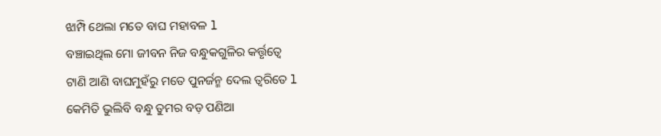ଝାମ୍ପି ଥେଲା ମତେ ବାଘ ମହାବଳ l
ବଞ୍ଚାଇଥିଲ ମୋ ଜୀବନ ନିଜ ବନ୍ଧୁକଗୁଳିର କର୍ତ୍ତୃତ୍ୱେ
ଟାଣି ଆଣି ବାଘମୁହଁରୁ ମତେ ପୁନର୍ଜନ୍ମ ଦେଲ ତ୍ୱରିତେ l
କେମିତି ଭୁଲିବି ବନ୍ଧୁ ତୁମର ବଡ଼ ପଣିଆ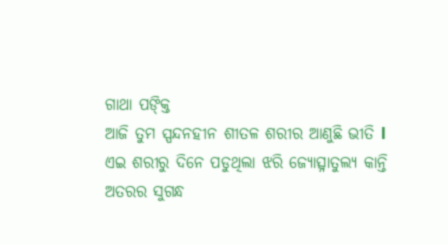ଗାଥା ପଙ୍କ୍ତି
ଆଜି ତୁମ ସ୍ପନ୍ଦନହୀନ ଶୀତଳ ଶରୀର ଆଣୁଛି ଭୀତି l
ଏଇ ଶରୀରୁ ଦିନେ ପଡୁଥିଲା ଝରି ଜ୍ୟୋତ୍ସ୍ନାତୁଲ୍ୟ କାନ୍ତି
ଅତରର ସୁଗନ୍ଧ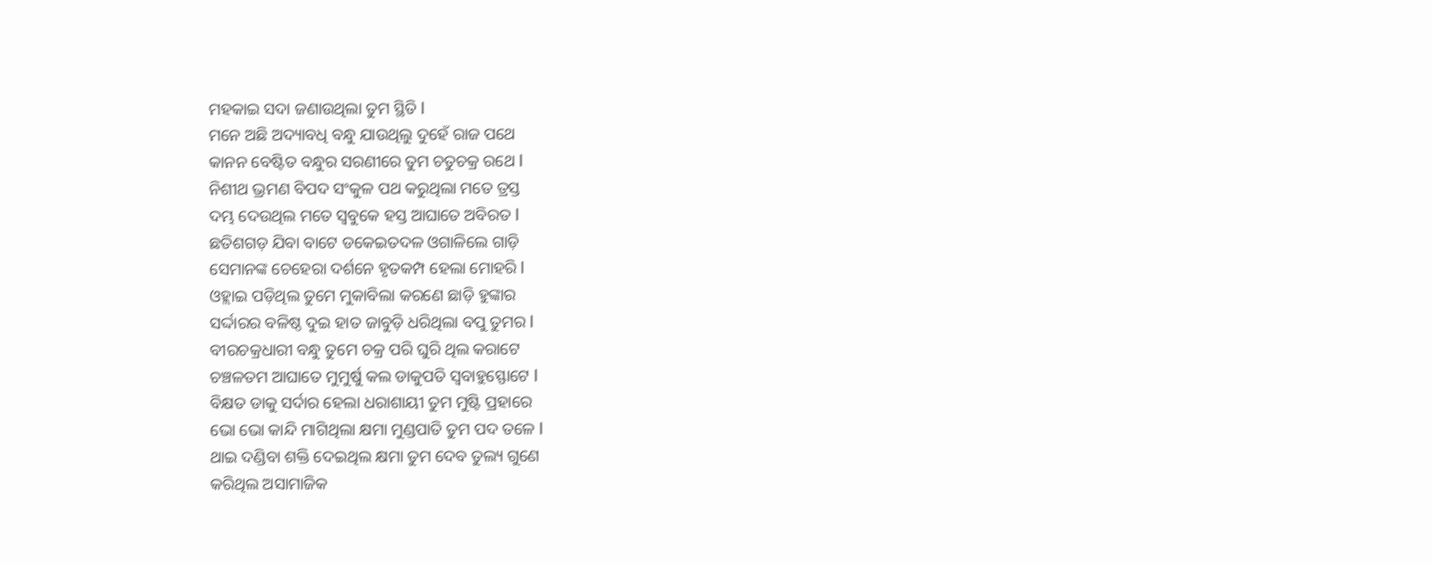ମହକାଇ ସଦା ଜଣାଉଥିଲା ତୁମ ସ୍ଥିତି l
ମନେ ଅଛି ଅଦ୍ୟାବଧି ବନ୍ଧୁ ଯାଉଥିଲୁ ଦୁହେଁ ରାଜ ପଥେ
କାନନ ବେଷ୍ଟିତ ବନ୍ଧୁର ସରଣୀରେ ତୁମ ଚତୁଚକ୍ର ରଥେ l
ନିଶୀଥ ଭ୍ରମଣ ବିପଦ ସଂକୁଳ ପଥ କରୁଥିଲା ମତେ ତ୍ରସ୍ତ
ଦମ୍ଭ ଦେଉଥିଲ ମତେ ସ୍ୱବୁକେ ହସ୍ତ ଆଘାତେ ଅବିରତ l
ଛତିଶଗଡ଼ ଯିବା ବାଟେ ଡକେଇତଦଳ ଓଗାଳିଲେ ଗାଡ଼ି
ସେମାନଙ୍କ ଚେହେରା ଦର୍ଶନେ ହୃତକମ୍ପ ହେଲା ମୋହରି l
ଓହ୍ଲାଇ ପଡ଼ିଥିଲ ତୁମେ ମୁକାବିଲା କରଣେ ଛାଡ଼ି ହୁଙ୍କାର
ସର୍ଦ୍ଦାରର ବଳିଷ୍ଠ ଦୁଇ ହାତ ଜାବୁଡ଼ି ଧରିଥିଲା ବପୁ ତୁମର l
ବୀରଚକ୍ରଧାରୀ ବନ୍ଧୁ ତୁମେ ଚକ୍ର ପରି ଘୁରି ଥିଲ କରାଟେ
ଚଞ୍ଚଳତମ ଆଘାତେ ମୁମୁର୍ଷୁ କଲ ଡାକୁପତି ସ୍ଵବାହୁସ୍ଫୋଟେ l
ବିକ୍ଷତ ଡାକୁ ସର୍ଦାର ହେଲା ଧରାଶାୟୀ ତୁମ ମୁଷ୍ଟି ପ୍ରହାରେ
ଭୋ ଭୋ କାନ୍ଦି ମାଗିଥିଲା କ୍ଷମା ମୁଣ୍ଡପାତି ତୁମ ପଦ ତଳେ l
ଥାଇ ଦଣ୍ଡିବା ଶକ୍ତି ଦେଇଥିଲ କ୍ଷମା ତୁମ ଦେବ ତୁଲ୍ୟ ଗୁଣେ
କରିଥିଲ ଅସାମାଜିକ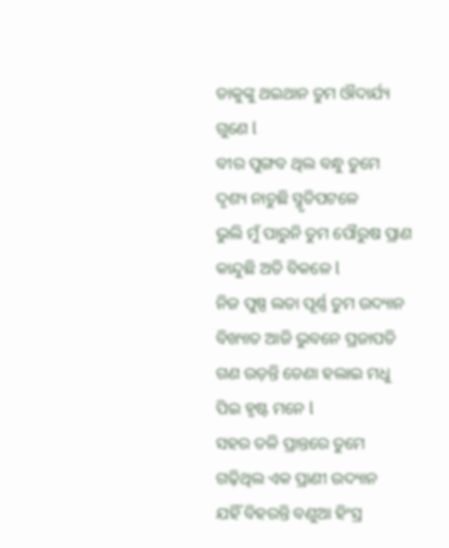ଡାକୁଙ୍କୁ ଥଇଥାନ ତୁମ ଔଦାର୍ଯ୍ୟ ଗୁଣେ l
ବୀର ପୁଙ୍ଗବ ଥିଲ ବନ୍ଧୁ ତୁମେ ଦୃଶ୍ୟ ନାଚୁଛି ସ୍ମୃତିପଟଳେ
ଭୁଲି ମୁଁ ପାରୁନି ତୁମ ପୌରୁଷ ପ୍ରାଣ କାନ୍ଦୁଛି ଅତି ବିକଳେ l
ନିଜ ପୁଷ୍ପ ଲତା ପୂର୍ଣ୍ଣ ତୁମ ଉଦ୍ୟାନ ବିଖ୍ୟାତ ଆଜି ଭୁବନେ ପ୍ରଜାପତି ଗଣ ଉଡ଼ନ୍ତି ଡେଣା ହଲାଇ ମଧୁ ପିଇ ହୃଷ୍ଟ ମନେ l
ସହର ତଳି ପ୍ରାନ୍ତରେ ତୁମେ ଗଢ଼ିଥିଲ ଏକ ପ୍ରାଣୀ ଉଦ୍ୟାନ
ଯହିଁ ବିହରନ୍ତି ବଣୁଆ ହିଂସ୍ର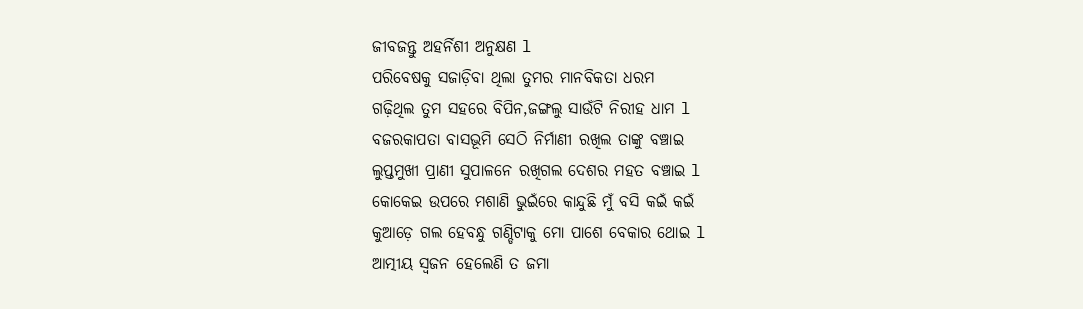ଜୀବଜନ୍ତୁ ଅହର୍ନିଶୀ ଅନୁକ୍ଷଣ l
ପରିବେଷକୁ ସଜାଡ଼ିବା ଥିଲା ତୁମର ମାନବିକତା ଧରମ
ଗଢ଼ିଥିଲ ତୁମ ସହରେ ବିପିନ,ଜଙ୍ଗଲୁ ସାଉଁଟି ନିରୀହ ଧାମ l
ବଜରକାପତା ବାସଭୂମି ସେଠି ନିର୍ମାଣୀ ରଖିଲ ତାଙ୍କୁ ବଞ୍ଚାଇ
ଲୁପ୍ତମୁଖୀ ପ୍ରାଣୀ ସୁପାଳନେ ରଖିଗଲ ଦେଶର ମହତ ବଞ୍ଚାଇ l
କୋକେଇ ଉପରେ ମଶାଣି ଭୁଇଁରେ କାନ୍ଦୁଛି ମୁଁ ବସି କଇଁ କଇଁ
କୁଆଡ଼େ ଗଲ ହେବନ୍ଧୁ ଗଣ୍ଡିଟାକୁ ମୋ ପାଶେ ବେକାର ଥୋଇ l
ଆତ୍ମୀୟ ସ୍ୱଜନ ହେଲେଣି ତ ଜମା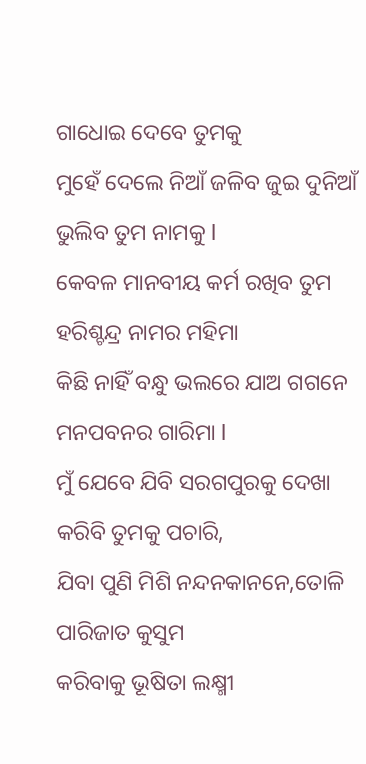ଗାଧୋଇ ଦେବେ ତୁମକୁ
ମୁହେଁ ଦେଲେ ନିଆଁ ଜଳିବ ଜୁଇ ଦୁନିଆଁ ଭୁଲିବ ତୁମ ନାମକୁ l
କେବଳ ମାନବୀୟ କର୍ମ ରଖିବ ତୁମ ହରିଶ୍ଚନ୍ଦ୍ର ନାମର ମହିମା
କିଛି ନାହିଁ ବନ୍ଧୁ ଭଲରେ ଯାଅ ଗଗନେ ମନପବନର ଗାରିମା l
ମୁଁ ଯେବେ ଯିବି ସରଗପୁରକୁ ଦେଖା କରିବି ତୁମକୁ ପଚାରି,
ଯିବା ପୁଣି ମିଶି ନନ୍ଦନକାନନେ,ତୋଳି ପାରିଜାତ କୁସୁମ
କରିବାକୁ ଭୂଷିତା ଲକ୍ଷ୍ମୀ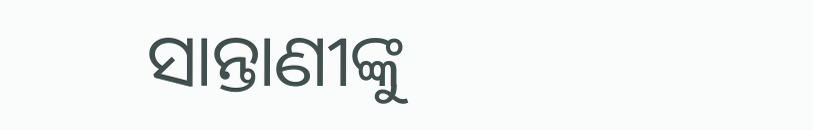ସାନ୍ତାଣୀଙ୍କୁ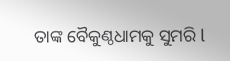ତାଙ୍କ ବୈକୁଣ୍ଠଧାମକୁ ସୁମରି l